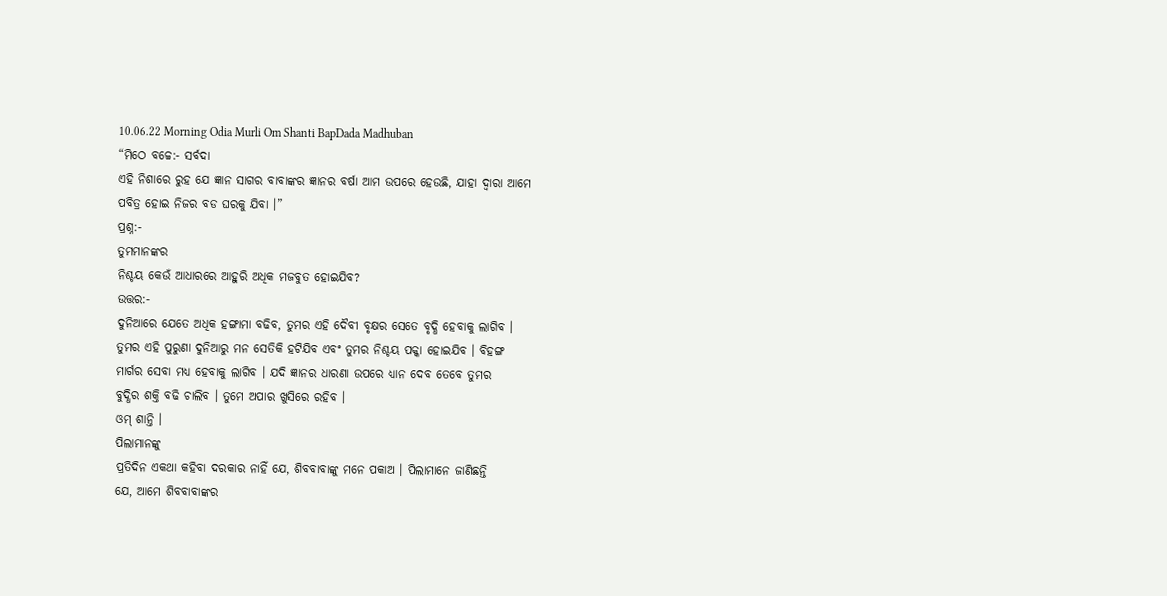10.06.22 Morning Odia Murli Om Shanti BapDada Madhuban
“ମିଠେ ବଚ୍ଚେ:- ସର୍ବଦା
ଏହି ନିଶାରେ ରୁହ ଯେ ଜ୍ଞାନ ସାଗର ବାବାଙ୍କର ଜ୍ଞାନର ବର୍ଷା ଆମ ଉପରେ ହେଉଛି, ଯାହା ଦ୍ୱାରା ଆମେ
ପବିତ୍ର ହୋଇ ନିଜର ବଡ ଘରକୁ ଯିବା ।”
ପ୍ରଶ୍ନ:-
ତୁମମାନଙ୍କର
ନିଶ୍ଚୟ କେଉଁ ଆଧାରରେ ଆହୁରି ଅଧିକ ମଜବୁତ ହୋଇଯିବ?
ଉତ୍ତର:-
ଦୁନିଆରେ ଯେତେ ଅଧିକ ହଙ୍ଗାମା ବଢିବ, ତୁମର ଏହି ଦୈବୀ ବୃକ୍ଷର ସେତେ ବୃଦ୍ଧି ହେବାକୁ ଲାଗିବ ।
ତୁମର ଏହି ପୁରୁଣା ଦୁନିଆରୁ ମନ ସେତିକି ହଟିଯିବ ଏବଂ ତୁମର ନିଶ୍ଚୟ ପକ୍କା ହୋଇଯିବ । ବିହଙ୍ଗ
ମାର୍ଗର ସେବା ମଧ୍ୟ ହେବାକୁ ଲାଗିବ । ଯଦି ଜ୍ଞାନର ଧାରଣା ଉପରେ ଧ୍ୟାନ ଦେବ ତେବେ ତୁମର
ବୁଦ୍ଧିର ଶକ୍ତି ବଢି ଚାଲିବ । ତୁମେ ଅପାର ଖୁସିରେ ରହିବ ।
ଓମ୍ ଶାନ୍ତି ।
ପିଲାମାନଙ୍କୁ
ପ୍ରତିଦିନ ଏକଥା କହିବା ଦରକାର ନାହିଁ ଯେ, ଶିବବାବାଙ୍କୁ ମନେ ପକାଅ । ପିଲାମାନେ ଜାଣିଛନ୍ତି
ଯେ, ଆମେ ଶିବବାବାଙ୍କର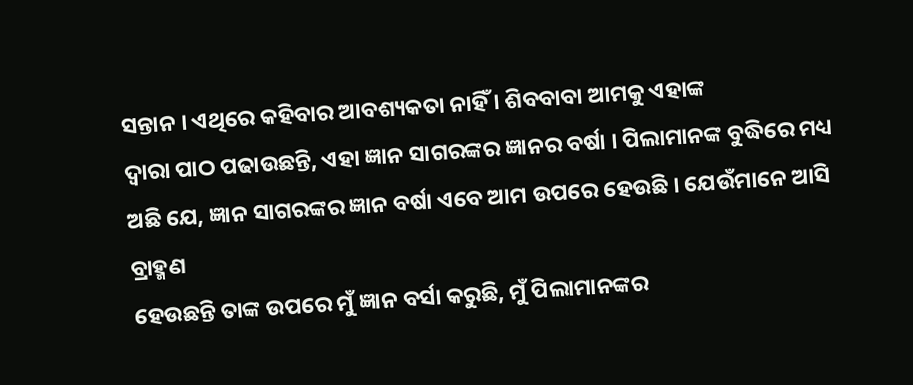ସନ୍ତାନ । ଏଥିରେ କହିବାର ଆବଶ୍ୟକତା ନାହିଁ । ଶିବବାବା ଆମକୁ ଏହାଙ୍କ
ଦ୍ୱାରା ପାଠ ପଢାଉଛନ୍ତି, ଏହା ଜ୍ଞାନ ସାଗରଙ୍କର ଜ୍ଞାନର ବର୍ଷା । ପିଲାମାନଙ୍କ ବୁଦ୍ଧିରେ ମଧ୍ୟ
ଅଛି ଯେ, ଜ୍ଞାନ ସାଗରଙ୍କର ଜ୍ଞାନ ବର୍ଷା ଏବେ ଆମ ଉପରେ ହେଉଛି । ଯେଉଁମାନେ ଆସି ବ୍ରାହ୍ମଣ
ହେଉଛନ୍ତି ତାଙ୍କ ଉପରେ ମୁଁ ଜ୍ଞାନ ବର୍ସା କରୁଛି, ମୁଁ ପିଲାମାନଙ୍କର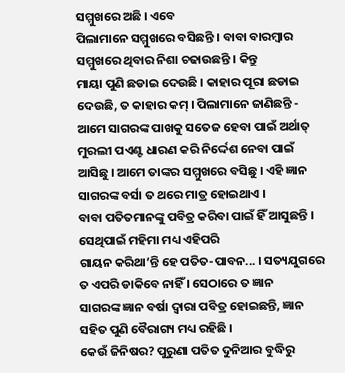ସମ୍ମୁଖରେ ଅଛି । ଏବେ
ପିଲାମାନେ ସମ୍ମୁଖରେ ବସିଛନ୍ତି । ବାବା ବାରମ୍ବାର ସମ୍ମୁଖରେ ଥିବାର ନିଶା ଚଢାଉଛନ୍ତି । କିନ୍ତୁ
ମାୟା ପୁଣି ଛଡାଇ ଦେଉଛି । କାହାର ପୂରା ଛଡାଇ ଦେଉଛି, ତ କାହାର କମ୍ । ପିଲାମାନେ ଜାଣିଛନ୍ତି -
ଆମେ ସାଗରଙ୍କ ପାଖକୁ ସତେଜ ହେବା ପାଇଁ ଅର୍ଥାତ୍ ମୁରଲୀ ପଏଣ୍ଟ ଧାରଣ କରି ନିର୍ଦ୍ଦେଶ ନେବା ପାଇଁ
ଆସିଛୁ । ଆମେ ତାଙ୍କର ସମ୍ମୁଖରେ ବସିଛୁ । ଏହି ଜ୍ଞାନ ସାଗରଙ୍କ ବର୍ସା ତ ଥରେ ମାତ୍ର ହୋଇଥାଏ ।
ବାବା ପତିତମାନଙ୍କୁ ପବିତ୍ର କରିବା ପାଇଁ ହିଁ ଆସୁଛନ୍ତି । ସେଥିପାଇଁ ମହିମା ମଧ୍ୟ ଏହିପରି
ଗାୟନ କରିଥା’ନ୍ତି ହେ ପତିତ-ପାବନ... । ସତ୍ୟଯୁଗରେ ତ ଏପରି ଡାକିବେ ନାହିଁ । ସେଠାରେ ତ ଜ୍ଞାନ
ସାଗରଙ୍କ ଜ୍ଞାନ ବର୍ଷା ଦ୍ୱାରା ପବିତ୍ର ହୋଇଛନ୍ତି, ଜ୍ଞାନ ସହିତ ପୁଣି ବୈରାଗ୍ୟ ମଧ୍ୟ ରହିଛି ।
କେଉଁ ଜିନିଷର? ପୁରୁଣା ପତିତ ଦୁନିଆର ବୁଦ୍ଧିରୁ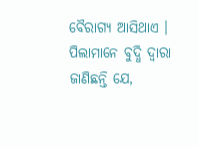ବୈରାଗ୍ୟ ଆସିଥାଏ । ପିଲାମାନେ ବୁଦ୍ଧି ଦ୍ୱାରା
ଜାଣିଛନ୍ତି ଯେ,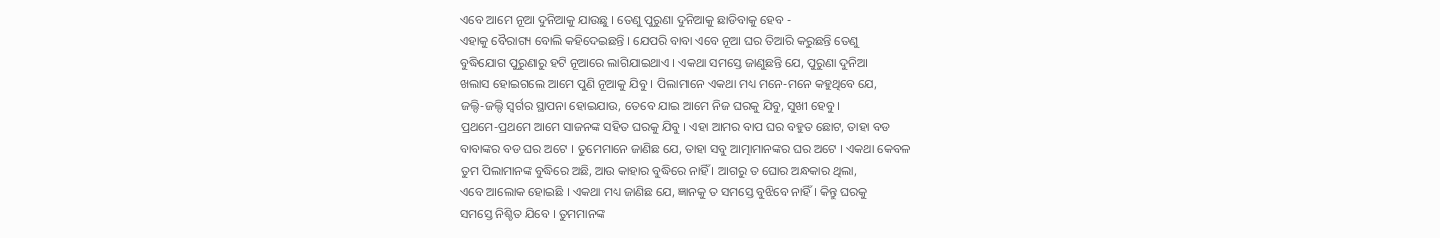ଏବେ ଆମେ ନୂଆ ଦୁନିଆକୁ ଯାଉଛୁ । ତେଣୁ ପୁରୁଣା ଦୁନିଆକୁ ଛାଡିବାକୁ ହେବ -
ଏହାକୁ ବୈରାଗ୍ୟ ବୋଲି କହିଦେଇଛନ୍ତି । ଯେପରି ବାବା ଏବେ ନୂଆ ଘର ତିଆରି କରୁଛନ୍ତି ତେଣୁ
ବୁଦ୍ଧିଯୋଗ ପୁରୁଣାରୁ ହଟି ନୂଆରେ ଲାଗିଯାଇଥାଏ । ଏକଥା ସମସ୍ତେ ଜାଣୁଛନ୍ତି ଯେ, ପୁରୁଣା ଦୁନିଆ
ଖଲାସ ହୋଇଗଲେ ଆମେ ପୁଣି ନୂଆକୁ ଯିବୁ । ପିଲାମାନେ ଏକଥା ମଧ୍ୟ ମନେ-ମନେ କହୁଥିବେ ଯେ,
ଜଲ୍ଦି-ଜଲ୍ଦି ସ୍ୱର୍ଗର ସ୍ଥାପନା ହୋଇଯାଉ, ତେବେ ଯାଇ ଆମେ ନିଜ ଘରକୁ ଯିବୁ, ସୁଖୀ ହେବୁ ।
ପ୍ରଥମେ-ପ୍ରଥମେ ଆମେ ସାଜନଙ୍କ ସହିତ ଘରକୁ ଯିବୁ । ଏହା ଆମର ବାପ ଘର ବହୁତ ଛୋଟ, ତାହା ବଡ
ବାବାଙ୍କର ବଡ ଘର ଅଟେ । ତୁମେମାନେ ଜାଣିଛ ଯେ, ତାହା ସବୁ ଆତ୍ମାମାନଙ୍କର ଘର ଅଟେ । ଏକଥା କେବଳ
ତୁମ ପିଲାମାନଙ୍କ ବୁଦ୍ଧିରେ ଅଛି, ଆଉ କାହାର ବୁଦ୍ଧିରେ ନାହିଁ । ଆଗରୁ ତ ଘୋର ଅନ୍ଧକାର ଥିଲା,
ଏବେ ଆଲୋକ ହୋଇଛି । ଏକଥା ମଧ୍ୟ ଜାଣିଛ ଯେ, ଜ୍ଞାନକୁ ତ ସମସ୍ତେ ବୁଝିବେ ନାହିଁ । କିନ୍ତୁ ଘରକୁ
ସମସ୍ତେ ନିଶ୍ଚିତ ଯିବେ । ତୁମମାନଙ୍କ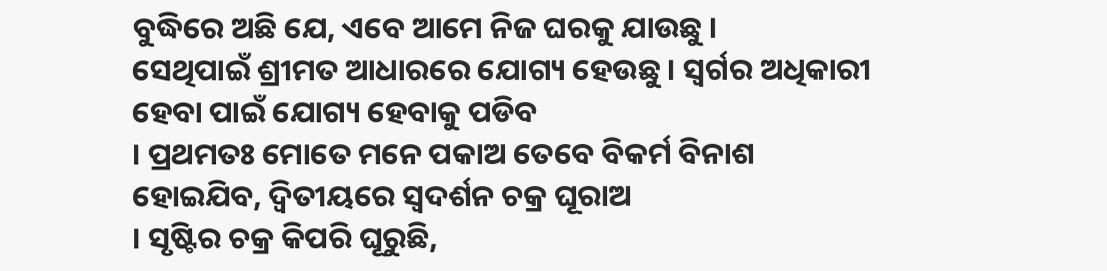ବୁଦ୍ଧିରେ ଅଛି ଯେ, ଏବେ ଆମେ ନିଜ ଘରକୁ ଯାଉଛୁ ।
ସେଥିପାଇଁ ଶ୍ରୀମତ ଆଧାରରେ ଯୋଗ୍ୟ ହେଉଛୁ । ସ୍ୱର୍ଗର ଅଧିକାରୀ ହେବା ପାଇଁ ଯୋଗ୍ୟ ହେବାକୁ ପଡିବ
। ପ୍ରଥମତଃ ମୋତେ ମନେ ପକାଅ ତେବେ ବିକର୍ମ ବିନାଶ ହୋଇଯିବ, ଦ୍ୱିତୀୟରେ ସ୍ୱଦର୍ଶନ ଚକ୍ର ଘୂରାଅ
। ସୃଷ୍ଟିର ଚକ୍ର କିପରି ଘୂରୁଛି,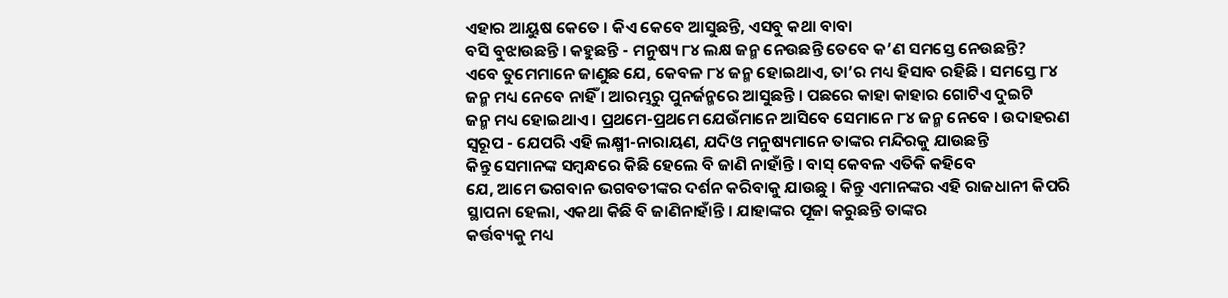ଏହାର ଆୟୁଷ କେତେ । କିଏ କେବେ ଆସୁଛନ୍ତି, ଏସବୁ କଥା ବାବା
ବସି ବୁଝାଉଛନ୍ତି । କହୁଛନ୍ତି - ମନୁଷ୍ୟ ୮୪ ଲକ୍ଷ ଜନ୍ମ ନେଉଛନ୍ତି ତେବେ କ’ଣ ସମସ୍ତେ ନେଉଛନ୍ତି?
ଏବେ ତୁମେମାନେ ଜାଣୁଛ ଯେ, କେବଳ ୮୪ ଜନ୍ମ ହୋଇଥାଏ, ତା’ର ମଧ୍ୟ ହିସାବ ରହିଛି । ସମସ୍ତେ ୮୪
ଜନ୍ମ ମଧ୍ୟ ନେବେ ନାହିଁ । ଆରମ୍ଭରୁ ପୁନର୍ଜନ୍ମରେ ଆସୁଛନ୍ତି । ପଛରେ କାହା କାହାର ଗୋଟିଏ ଦୁଇଟି
ଜନ୍ମ ମଧ୍ୟ ହୋଇଥାଏ । ପ୍ରଥମେ-ପ୍ରଥମେ ଯେଉଁମାନେ ଆସିବେ ସେମାନେ ୮୪ ଜନ୍ମ ନେବେ । ଉଦାହରଣ
ସ୍ୱରୂପ - ଯେପରି ଏହି ଲକ୍ଷ୍ମୀ-ନାରାୟଣ, ଯଦିଓ ମନୁଷ୍ୟମାନେ ତାଙ୍କର ମନ୍ଦିରକୁ ଯାଉଛନ୍ତି
କିନ୍ତୁ ସେମାନଙ୍କ ସମ୍ବନ୍ଧରେ କିଛି ହେଲେ ବି ଜାଣି ନାହାଁନ୍ତି । ବାସ୍ କେବଳ ଏତିକି କହିବେ
ଯେ, ଆମେ ଭଗବାନ ଭଗବତୀଙ୍କର ଦର୍ଶନ କରିବାକୁ ଯାଉଛୁ । କିନ୍ତୁ ଏମାନଙ୍କର ଏହି ରାଜଧାନୀ କିପରି
ସ୍ଥାପନା ହେଲା, ଏକଥା କିଛି ବି ଜାଣିନାହାଁନ୍ତି । ଯାହାଙ୍କର ପୂଜା କରୁଛନ୍ତି ତାଙ୍କର
କର୍ତ୍ତବ୍ୟକୁ ମଧ୍ୟ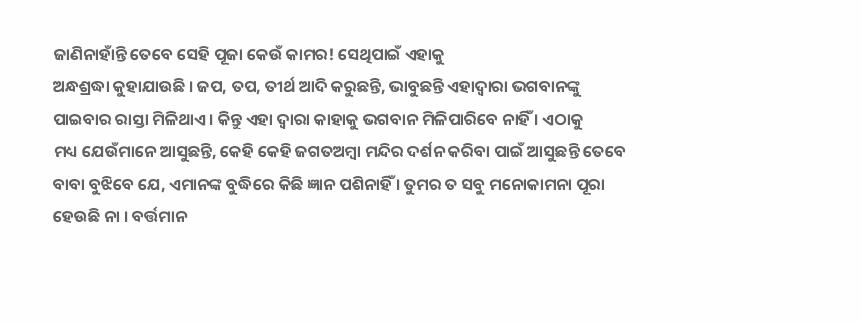ଜାଣିନାହାଁନ୍ତି ତେବେ ସେହି ପୂଜା କେଉଁ କାମର! ସେଥିପାଇଁ ଏହାକୁ
ଅନ୍ଧଶ୍ରଦ୍ଧା କୁହାଯାଉଛି । ଜପ, ତପ, ତୀର୍ଥ ଆଦି କରୁଛନ୍ତି, ଭାବୁଛନ୍ତି ଏହାଦ୍ୱାରା ଭଗବାନଙ୍କୁ
ପାଇବାର ରାସ୍ତା ମିଳିଥାଏ । କିନ୍ତୁ ଏହା ଦ୍ୱାରା କାହାକୁ ଭଗବାନ ମିଳିପାରିବେ ନାହିଁ । ଏଠାକୁ
ମଧ୍ୟ ଯେଉଁମାନେ ଆସୁଛନ୍ତି, କେହି କେହି ଜଗତଅମ୍ବା ମନ୍ଦିର ଦର୍ଶନ କରିବା ପାଇଁ ଆସୁଛନ୍ତି ତେବେ
ବାବା ବୁଝିବେ ଯେ, ଏମାନଙ୍କ ବୁଦ୍ଧିରେ କିଛି ଜ୍ଞାନ ପଶିନାହିଁ । ତୁମର ତ ସବୁ ମନୋକାମନା ପୂରା
ହେଉଛି ନା । ବର୍ତ୍ତମାନ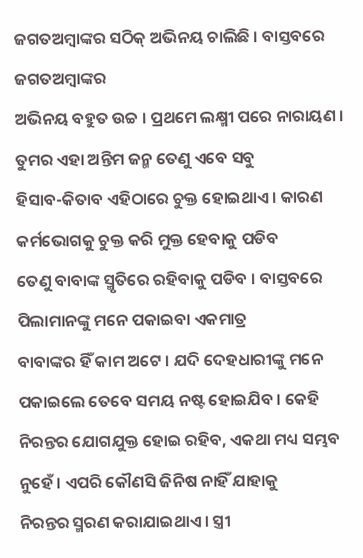ଜଗତଅମ୍ବାଙ୍କର ସଠିକ୍ ଅଭିନୟ ଚାଲିଛି । ବାସ୍ତବରେ ଜଗତଅମ୍ବାଙ୍କର
ଅଭିନୟ ବହୁତ ଉଚ୍ଚ । ପ୍ରଥମେ ଲକ୍ଷ୍ମୀ ପରେ ନାରାୟଣ । ତୁମର ଏହା ଅନ୍ତିମ ଜନ୍ମ ତେଣୁ ଏବେ ସବୁ
ହିସାବ-କିତାବ ଏହିଠାରେ ଚୁକ୍ତ ହୋଇଥାଏ । କାରଣ କର୍ମଭୋଗକୁ ଚୁକ୍ତ କରି ମୁକ୍ତ ହେବାକୁ ପଡିବ
ତେଣୁ ବାବାଙ୍କ ସ୍ମୃତିରେ ରହିବାକୁ ପଡିବ । ବାସ୍ତବରେ ପିଲାମାନଙ୍କୁ ମନେ ପକାଇବା ଏକମାତ୍ର
ବାବାଙ୍କର ହିଁ କାମ ଅଟେ । ଯଦି ଦେହଧାରୀଙ୍କୁ ମନେ ପକାଇଲେ ତେବେ ସମୟ ନଷ୍ଟ ହୋଇଯିବ । କେହି
ନିରନ୍ତର ଯୋଗଯୁକ୍ତ ହୋଇ ରହିବ, ଏକଥା ମଧ୍ୟ ସମ୍ଭବ ନୁହେଁ । ଏପରି କୌଣସି ଜିନିଷ ନାହିଁ ଯାହାକୁ
ନିରନ୍ତର ସ୍ମରଣ କରାଯାଇଥାଏ । ସ୍ତ୍ରୀ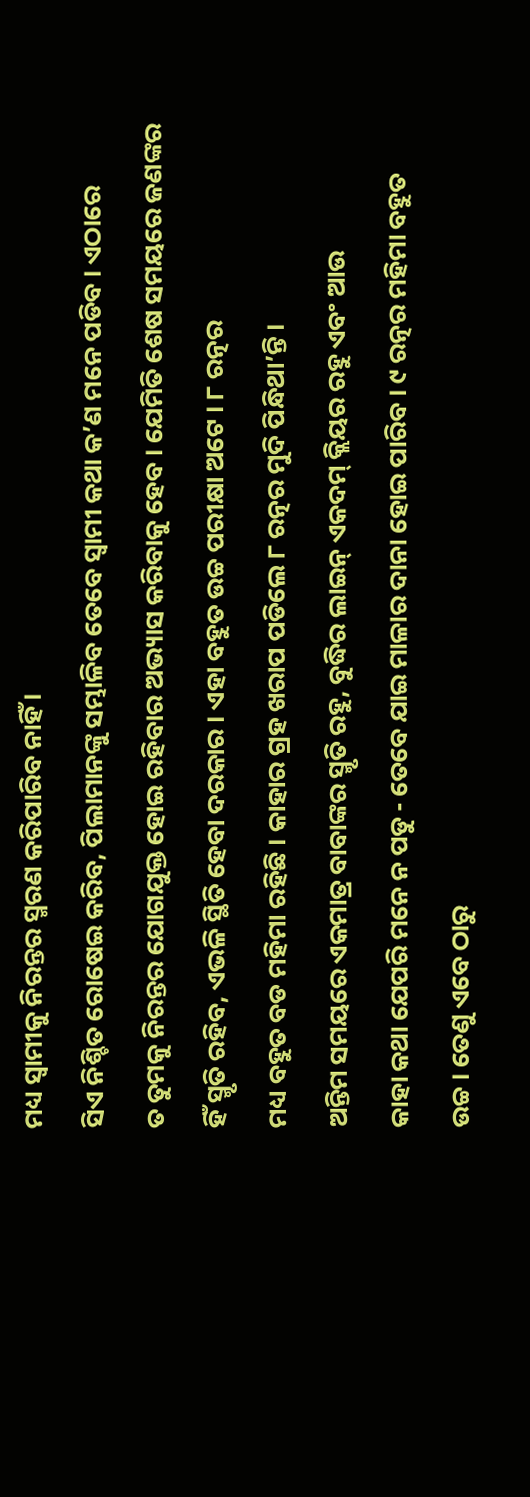ମଧ୍ୟ ସ୍ୱାମୀକୁ ନିରନ୍ତର ସ୍ମରଣ କରିପାରିବ ନାହିଁ ।
ସିଏ ନିଶ୍ଚିତ ରୋଷେଇ କରିବ, ପିଲାମାନଙ୍କୁ ସମ୍ଭାଳିବ ତେବେ ସ୍ୱାମୀ କଥା କ’ଣ ମନେ ପଡିବ । ଏଠାରେ
ତ ତୁମକୁ ନିରନ୍ତର ଯୋଗଯୁକ୍ତ ହୋଇ ରହିବାର ଅଭ୍ୟାସ କରିବାକୁ ହେବ । ଯେମିତି ଶେଷ ସମୟରେ ଜଣଙ୍କର
ହିଁ ସ୍ମୃତି ରହିବ, ଏଭଳି ସ୍ଥିତି ହେବା ଦରକାର । ଏହା ବହୁତ ଉଚ୍ଚ ପରୀକ୍ଷା ଅଟେ । ୮ ରତ୍ନର
ମଧ୍ୟ ବହୁତ ବଡ ମହିମା ରହିଛି । କାହାର ଗ୍ରହ ଖରାପ ପଡିଲେ ୮ ରତ୍ନର ମୁଦି ପିନ୍ଧିଥା’ନ୍ତି ।
ଅନ୍ତିମ ସମୟରେ ଏକମାତ୍ର ବାବାଙ୍କର ସ୍ମୃତି ରହୁ, ବୁଦ୍ଧିର ଲାଇନ୍ ଏକଦମ୍ କ୍ଲିୟର ରହୁ ଏବଂ ଆଉ
କାହା କଥା ଯେପରି ମନେ ନ ପଡୁ - ତେବେ ଯାଇ ମାଳାର ଦାନା ହୋଇ ପାରିବ । ୯ ରତ୍ନର ମହିମା ବହୁତ
ଉଚ୍ଚ । ତେଣୁ ଏବେ ଠାରୁ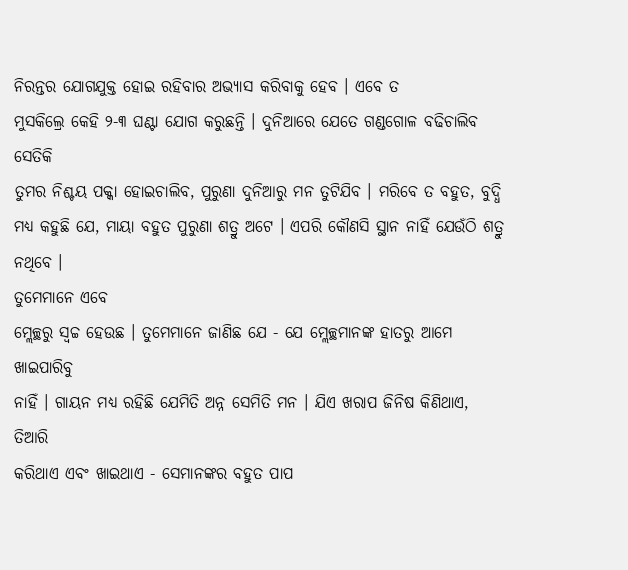ନିରନ୍ତର ଯୋଗଯୁକ୍ତ ହୋଇ ରହିବାର ଅଭ୍ୟାସ କରିବାକୁ ହେବ । ଏବେ ତ
ମୁସକିଲ୍ରେ କେହି ୨-୩ ଘଣ୍ଟା ଯୋଗ କରୁଛନ୍ତି । ଦୁନିଆରେ ଯେତେ ଗଣ୍ଡଗୋଳ ବଢିଚାଲିବ ସେତିକି
ତୁମର ନିଶ୍ଚୟ ପକ୍କା ହୋଇଚାଲିବ, ପୁରୁଣା ଦୁନିଆରୁ ମନ ତୁଟିଯିବ । ମରିବେ ତ ବହୁତ, ବୁଦ୍ଧି
ମଧ୍ୟ କହୁଛି ଯେ, ମାୟା ବହୁତ ପୁରୁଣା ଶତ୍ରୁ ଅଟେ । ଏପରି କୌଣସି ସ୍ଥାନ ନାହିଁ ଯେଉଁଠି ଶତ୍ରୁ
ନଥିବେ ।
ତୁମେମାନେ ଏବେ
ମ୍ଲେଚ୍ଛରୁ ସ୍ୱଚ୍ଚ ହେଉଛ । ତୁମେମାନେ ଜାଣିଛ ଯେ - ଯେ ମ୍ଲେଚ୍ଛମାନଙ୍କ ହାତରୁ ଆମେ ଖାଇପାରିବୁ
ନାହିଁ । ଗାୟନ ମଧ୍ୟ ରହିଛି ଯେମିତି ଅନ୍ନ ସେମିତି ମନ । ଯିଏ ଖରାପ ଜିନିଷ କିଣିଥାଏ, ତିଆରି
କରିଥାଏ ଏବଂ ଖାଇଥାଏ - ସେମାନଙ୍କର ବହୁତ ପାପ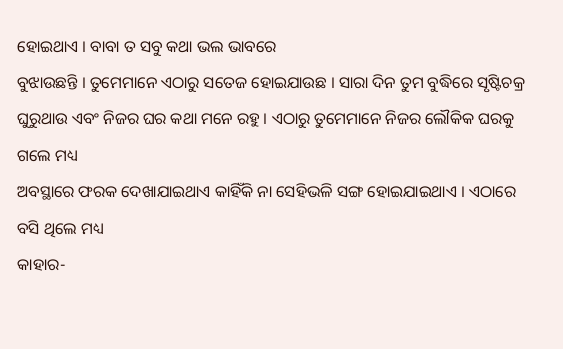ହୋଇଥାଏ । ବାବା ତ ସବୁ କଥା ଭଲ ଭାବରେ
ବୁଝାଉଛନ୍ତି । ତୁମେମାନେ ଏଠାରୁ ସତେଜ ହୋଇଯାଉଛ । ସାରା ଦିନ ତୁମ ବୁଦ୍ଧିରେ ସୃଷ୍ଟିଚକ୍ର
ଘୁରୁଥାଉ ଏବଂ ନିଜର ଘର କଥା ମନେ ରହୁ । ଏଠାରୁ ତୁମେମାନେ ନିଜର ଲୌକିକ ଘରକୁ ଗଲେ ମଧ୍ୟ
ଅବସ୍ଥାରେ ଫରକ ଦେଖାଯାଇଥାଏ କାହିଁକି ନା ସେହିଭଳି ସଙ୍ଗ ହୋଇଯାଇଥାଏ । ଏଠାରେ ବସି ଥିଲେ ମଧ୍ୟ
କାହାର-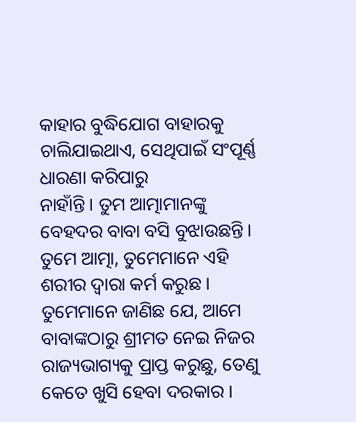କାହାର ବୁଦ୍ଧିଯୋଗ ବାହାରକୁ ଚାଲିଯାଇଥାଏ, ସେଥିପାଇଁ ସଂପୂର୍ଣ୍ଣ ଧାରଣା କରିପାରୁ
ନାହାଁନ୍ତି । ତୁମ ଆତ୍ମାମାନଙ୍କୁ ବେହଦର ବାବା ବସି ବୁଝାଉଛନ୍ତି । ତୁମେ ଆତ୍ମା, ତୁମେମାନେ ଏହି
ଶରୀର ଦ୍ୱାରା କର୍ମ କରୁଛ । ତୁମେମାନେ ଜାଣିଛ ଯେ, ଆମେ ବାବାଙ୍କଠାରୁ ଶ୍ରୀମତ ନେଇ ନିଜର
ରାଜ୍ୟଭାଗ୍ୟକୁ ପ୍ରାପ୍ତ କରୁଛୁ, ତେଣୁ କେତେ ଖୁସି ହେବା ଦରକାର ।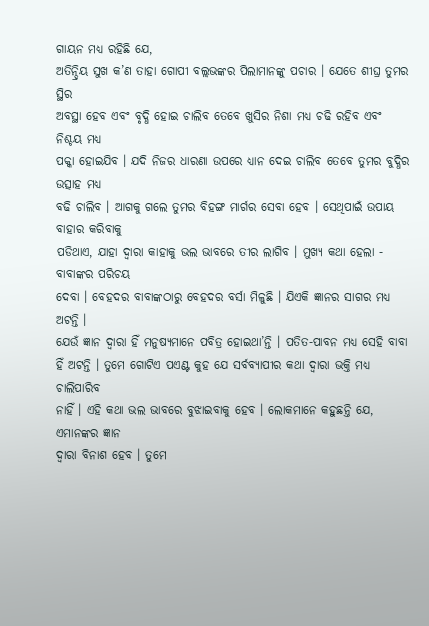ଗାୟନ ମଧ୍ୟ ରହିଛି ଯେ,
ଅତିନ୍ଦ୍ରିୟ ସୁଖ କ’ଣ ତାହା ଗୋପୀ ବଲ୍ଲଭଙ୍କର ପିଲାମାନଙ୍କୁ ପଚାର । ଯେତେ ଶୀଘ୍ର ତୁମର ସ୍ଥିର
ଅବସ୍ଥା ହେବ ଏବଂ ବୃଦ୍ଧି ହୋଇ ଚାଲିବ ତେବେ ଖୁସିର ନିଶା ମଧ୍ୟ ଚଢି ରହିବ ଏବଂ ନିଶ୍ଚୟ ମଧ୍ୟ
ପକ୍କା ହୋଇଯିବ । ଯଦି ନିଜର ଧାରଣା ଉପରେ ଧ୍ୟାନ ଦେଇ ଚାଲିବ ତେବେ ତୁମର ବୁଦ୍ଧିର ଉତ୍ସାହ ମଧ୍ୟ
ବଢି ଚାଲିବ । ଆଗକୁ ଗଲେ ତୁମର ବିହଙ୍ଗ ମାର୍ଗର ସେବା ହେବ । ସେଥିପାଇଁ ଉପାୟ ବାହାର କରିବାକୁ
ପଡିଥାଏ, ଯାହା ଦ୍ୱାରା କାହାକୁ ଭଲ ଭାବରେ ତୀର ଲାଗିବ । ମୁଖ୍ୟ କଥା ହେଲା - ବାବାଙ୍କର ପରିଚୟ
ଦେବା । ବେହଦର ବାବାଙ୍କଠାରୁ ବେହଦର ବର୍ସା ମିଳୁଛି । ଯିଏକି ଜ୍ଞାନର ସାଗର ମଧ୍ୟ ଅଟନ୍ତି ।
ଯେଉଁ ଜ୍ଞାନ ଦ୍ୱାରା ହିଁ ମନୁଷ୍ୟମାନେ ପବିତ୍ର ହୋଇଥା’ନ୍ତି । ପତିତ-ପାବନ ମଧ୍ୟ ସେହି ବାବା
ହିଁ ଅଟନ୍ତି । ତୁମେ ଗୋଟିଏ ପଏଣ୍ଟ କୁହ ଯେ ସର୍ବବ୍ୟାପୀର କଥା ଦ୍ୱାରା ଭକ୍ତି ମଧ୍ୟ ଚାଲିପାରିବ
ନାହିଁ । ଏହି କଥା ଭଲ ଭାବରେ ବୁଝାଇବାକୁ ହେବ । ଲୋକମାନେ କହୁଛନ୍ତି ଯେ, ଏମାନଙ୍କର ଜ୍ଞାନ
ଦ୍ୱାରା ବିନାଶ ହେବ । ତୁମେ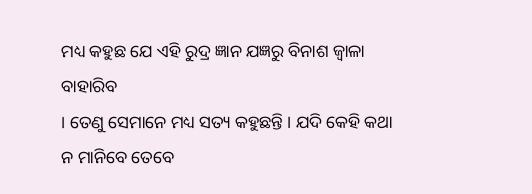ମଧ୍ୟ କହୁଛ ଯେ ଏହି ରୁଦ୍ର ଜ୍ଞାନ ଯଜ୍ଞରୁ ବିନାଶ ଜ୍ୱାଳା ବାହାରିବ
। ତେଣୁ ସେମାନେ ମଧ୍ୟ ସତ୍ୟ କହୁଛନ୍ତି । ଯଦି କେହି କଥା ନ ମାନିବେ ତେବେ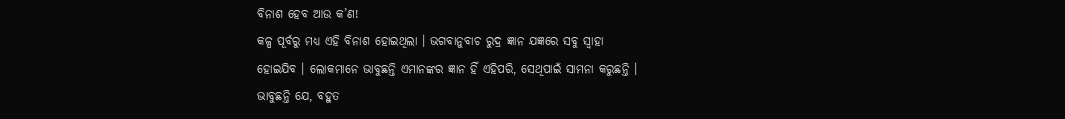ବିନାଶ ହେବ ଆଉ କ’ଣ!
କଳ୍ପ ପୂର୍ବରୁ ମଧ୍ୟ ଏହି ବିନାଶ ହୋଇଥିଲା । ଭଗବାନୁବାଚ ରୁଦ୍ର ଜ୍ଞାନ ଯଜ୍ଞରେ ସବୁ ସ୍ୱାହା
ହୋଇଯିବ । ଲୋକମାନେ ଭାବୁଛନ୍ତି ଏମାନଙ୍କର ଜ୍ଞାନ ହିଁ ଏହିପରି, ସେଥିପାଇଁ ସାମନା କରୁଛନ୍ତି ।
ଭାବୁଛନ୍ତି ଯେ, ବହୁତ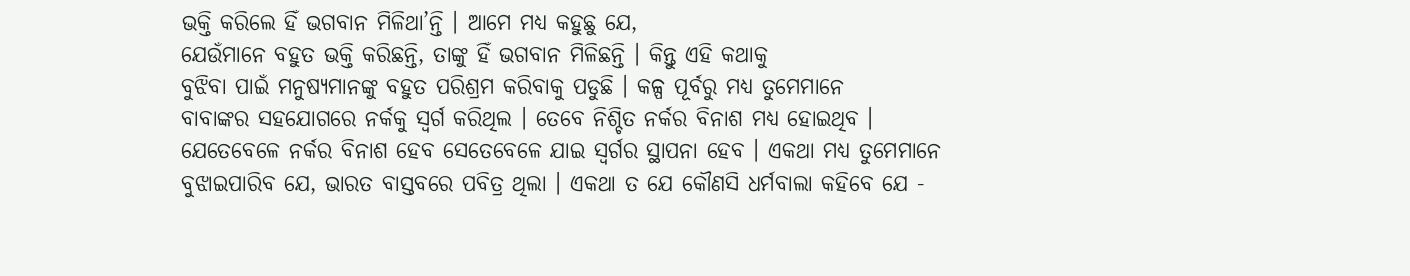ଭକ୍ତି କରିଲେ ହିଁ ଭଗବାନ ମିଳିଥା’ନ୍ତି । ଆମେ ମଧ୍ୟ କହୁଛୁ ଯେ,
ଯେଉଁମାନେ ବହୁତ ଭକ୍ତି କରିଛନ୍ତି, ତାଙ୍କୁ ହିଁ ଭଗବାନ ମିଳିଛନ୍ତି । କିନ୍ତୁ ଏହି କଥାକୁ
ବୁଝିବା ପାଇଁ ମନୁଷ୍ୟମାନଙ୍କୁ ବହୁତ ପରିଶ୍ରମ କରିବାକୁ ପଡୁଛି । କଳ୍ପ ପୂର୍ବରୁ ମଧ୍ୟ ତୁମେମାନେ
ବାବାଙ୍କର ସହଯୋଗରେ ନର୍କକୁ ସ୍ୱର୍ଗ କରିଥିଲ । ତେବେ ନିଶ୍ଚିତ ନର୍କର ବିନାଶ ମଧ୍ୟ ହୋଇଥିବ ।
ଯେତେବେଳେ ନର୍କର ବିନାଶ ହେବ ସେତେବେଳେ ଯାଇ ସ୍ୱର୍ଗର ସ୍ଥାପନା ହେବ । ଏକଥା ମଧ୍ୟ ତୁମେମାନେ
ବୁଝାଇପାରିବ ଯେ, ଭାରତ ବାସ୍ତବରେ ପବିତ୍ର ଥିଲା । ଏକଥା ତ ଯେ କୌଣସି ଧର୍ମବାଲା କହିବେ ଯେ -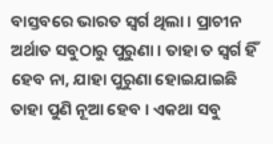ବାସ୍ତବରେ ଭାରତ ସ୍ୱର୍ଗ ଥିଲା । ପ୍ରାଚୀନ ଅର୍ଥାତ ସବୁଠାରୁ ପୁରୁଣା । ତାହା ତ ସ୍ୱର୍ଗ ହିଁ
ହେବ ନା, ଯାହା ପୁରୁଣା ହୋଇଯାଇଛି ତାହା ପୁଣି ନୂଆ ହେବ । ଏକଥା ସବୁ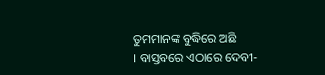ତୁମମାନଙ୍କ ବୁଦ୍ଧିରେ ଅଛି
। ବାସ୍ତବରେ ଏଠାରେ ଦେବୀ-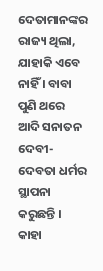ଦେତାମାନଙ୍କର ରାଜ୍ୟ ଥିଲା, ଯାହାକି ଏବେ ନାହିଁ । ବାବା ପୁଣି ଥରେ
ଆଦି ସନାତନ ଦେବୀ-ଦେବତା ଧର୍ମର ସ୍ଥାପନା କରୁଛନ୍ତି । କାହା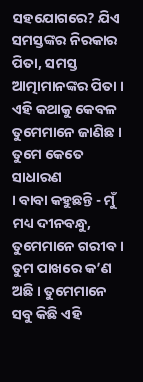ସହଯୋଗରେ? ଯିଏ ସମସ୍ତଙ୍କର ନିରକାର
ପିତା, ସମସ୍ତ ଆତ୍ମାମାନଙ୍କର ପିତା । ଏହି କଥାକୁ କେବଳ ତୁମେମାନେ ଜାଣିଛ । ତୁମେ କେତେ ସାଧାରଣ
। ବାବା କହୁଛନ୍ତି - ମୁଁ ମଧ୍ୟ ଦୀନବନ୍ଧୁ, ତୁମେମାନେ ଗରୀବ । ତୁମ ପାଖରେ କ’ଣ ଅଛି । ତୁମେମାନେ
ସବୁ କିଛି ଏହି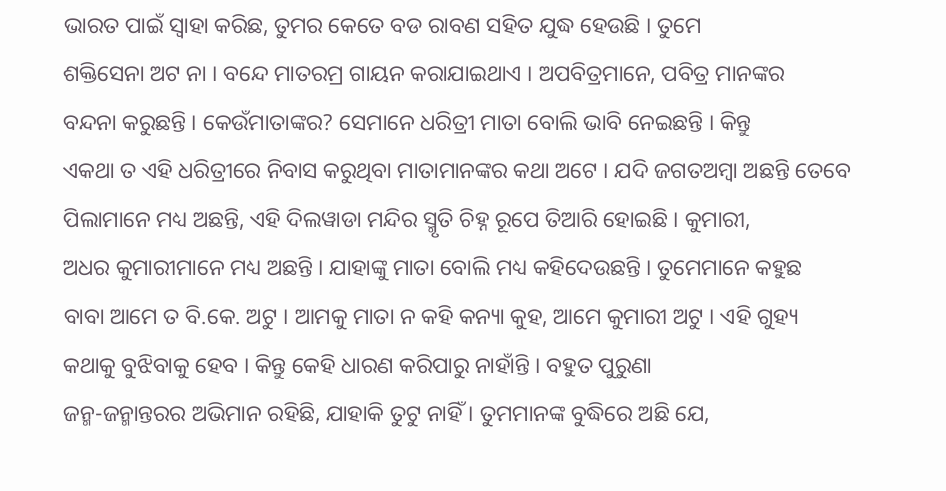ଭାରତ ପାଇଁ ସ୍ୱାହା କରିଛ, ତୁମର କେତେ ବଡ ରାବଣ ସହିତ ଯୁଦ୍ଧ ହେଉଛି । ତୁମେ
ଶକ୍ତିସେନା ଅଟ ନା । ବନ୍ଦେ ମାତରମ୍ର ଗାୟନ କରାଯାଇଥାଏ । ଅପବିତ୍ରମାନେ, ପବିତ୍ର ମାନଙ୍କର
ବନ୍ଦନା କରୁଛନ୍ତି । କେଉଁମାତାଙ୍କର? ସେମାନେ ଧରିତ୍ରୀ ମାତା ବୋଲି ଭାବି ନେଇଛନ୍ତି । କିନ୍ତୁ
ଏକଥା ତ ଏହି ଧରିତ୍ରୀରେ ନିବାସ କରୁଥିବା ମାତାମାନଙ୍କର କଥା ଅଟେ । ଯଦି ଜଗତଅମ୍ବା ଅଛନ୍ତି ତେବେ
ପିଲାମାନେ ମଧ୍ୟ ଅଛନ୍ତି, ଏହି ଦିଲୱାଡା ମନ୍ଦିର ସ୍ମୃତି ଚିହ୍ନ ରୂପେ ତିଆରି ହୋଇଛି । କୁମାରୀ,
ଅଧର କୁମାରୀମାନେ ମଧ୍ୟ ଅଛନ୍ତି । ଯାହାଙ୍କୁ ମାତା ବୋଲି ମଧ୍ୟ କହିଦେଉଛନ୍ତି । ତୁମେମାନେ କହୁଛ
ବାବା ଆମେ ତ ବି.କେ. ଅଟୁ । ଆମକୁ ମାତା ନ କହି କନ୍ୟା କୁହ, ଆମେ କୁମାରୀ ଅଟୁ । ଏହି ଗୁହ୍ୟ
କଥାକୁ ବୁଝିବାକୁ ହେବ । କିନ୍ତୁ କେହି ଧାରଣ କରିପାରୁ ନାହାଁନ୍ତି । ବହୁତ ପୁରୁଣା
ଜନ୍ମ-ଜନ୍ମାନ୍ତରର ଅଭିମାନ ରହିଛି, ଯାହାକି ତୁଟୁ ନାହିଁ । ତୁମମାନଙ୍କ ବୁଦ୍ଧିରେ ଅଛି ଯେ,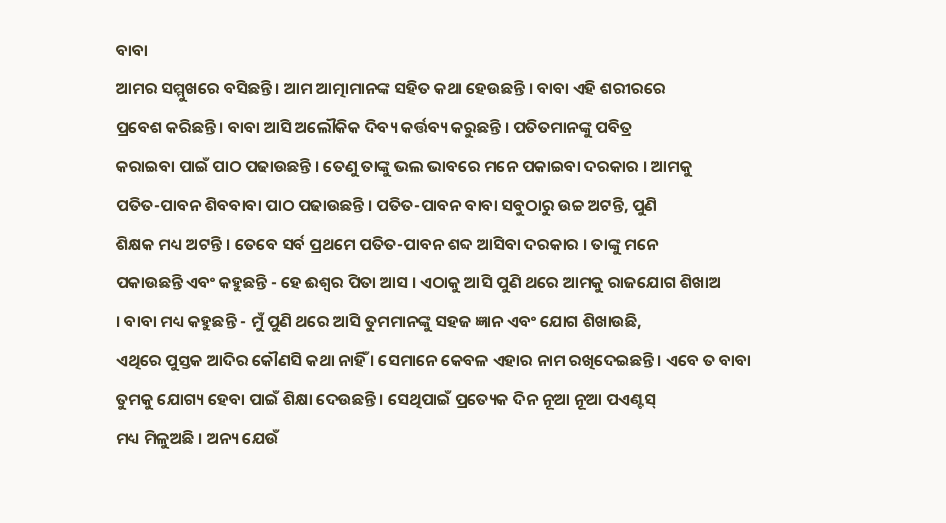ବାବା
ଆମର ସମ୍ମୁଖରେ ବସିଛନ୍ତି । ଆମ ଆତ୍ମାମାନଙ୍କ ସହିତ କଥା ହେଉଛନ୍ତି । ବାବା ଏହି ଶରୀରରେ
ପ୍ରବେଶ କରିଛନ୍ତି । ବାବା ଆସି ଅଲୌକିକ ଦିବ୍ୟ କର୍ତ୍ତବ୍ୟ କରୁଛନ୍ତି । ପତିତମାନଙ୍କୁ ପବିତ୍ର
କରାଇବା ପାଇଁ ପାଠ ପଢାଉଛନ୍ତି । ତେଣୁ ତାଙ୍କୁ ଭଲ ଭାବରେ ମନେ ପକାଇବା ଦରକାର । ଆମକୁ
ପତିତ-ପାବନ ଶିବବାବା ପାଠ ପଢାଉଛନ୍ତି । ପତିତ-ପାବନ ବାବା ସବୁଠାରୁ ଉଚ୍ଚ ଅଟନ୍ତି, ପୁଣି
ଶିକ୍ଷକ ମଧ୍ୟ ଅଟନ୍ତି । ତେବେ ସର୍ବ ପ୍ରଥମେ ପତିତ-ପାବନ ଶବ୍ଦ ଆସିବା ଦରକାର । ତାଙ୍କୁ ମନେ
ପକାଉଛନ୍ତି ଏବଂ କହୁଛନ୍ତି - ହେ ଈଶ୍ୱର ପିତା ଆସ । ଏଠାକୁ ଆସି ପୁଣି ଥରେ ଆମକୁ ରାଜଯୋଗ ଶିଖାଅ
। ବାବା ମଧ୍ୟ କହୁଛନ୍ତି - ମୁଁ ପୁଣି ଥରେ ଆସି ତୁମମାନଙ୍କୁ ସହଜ ଜ୍ଞାନ ଏବଂ ଯୋଗ ଶିଖାଉଛି,
ଏଥିରେ ପୁସ୍ତକ ଆଦିର କୌଣସି କଥା ନାହିଁ । ସେମାନେ କେବଳ ଏହାର ନାମ ରଖିଦେଇଛନ୍ତି । ଏବେ ତ ବାବା
ତୁମକୁ ଯୋଗ୍ୟ ହେବା ପାଇଁ ଶିକ୍ଷା ଦେଉଛନ୍ତି । ସେଥିପାଇଁ ପ୍ରତ୍ୟେକ ଦିନ ନୂଆ ନୂଆ ପଏଣ୍ଟସ୍
ମଧ୍ୟ ମିଳୁଅଛି । ଅନ୍ୟ ଯେଉଁ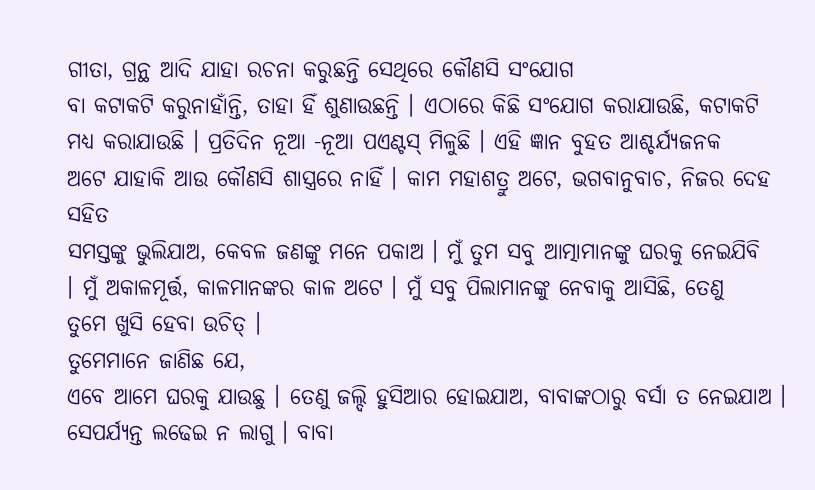ଗୀତା, ଗ୍ରନ୍ଥ ଆଦି ଯାହା ରଚନା କରୁଛନ୍ତି ସେଥିରେ କୌଣସି ସଂଯୋଗ
ବା କଟାକଟି କରୁନାହାଁନ୍ତି, ତାହା ହିଁ ଶୁଣାଉଛନ୍ତି । ଏଠାରେ କିଛି ସଂଯୋଗ କରାଯାଉଛି, କଟାକଟି
ମଧ୍ୟ କରାଯାଉଛି । ପ୍ରତିଦିନ ନୂଆ -ନୂଆ ପଏଣ୍ଟସ୍ ମିଳୁଛି । ଏହି ଜ୍ଞାନ ବୁହତ ଆଶ୍ଚର୍ଯ୍ୟଜନକ
ଅଟେ ଯାହାକି ଆଉ କୌଣସି ଶାସ୍ତ୍ରରେ ନାହିଁ । କାମ ମହାଶତ୍ରୁ ଅଟେ, ଭଗବାନୁବାଚ, ନିଜର ଦେହ ସହିତ
ସମସ୍ତଙ୍କୁ ଭୁଲିଯାଅ, କେବଳ ଜଣଙ୍କୁ ମନେ ପକାଅ । ମୁଁ ତୁମ ସବୁ ଆତ୍ମାମାନଙ୍କୁ ଘରକୁ ନେଇଯିବି
। ମୁଁ ଅକାଳମୂର୍ତ୍ତ, କାଳମାନଙ୍କର କାଳ ଅଟେ । ମୁଁ ସବୁ ପିଲାମାନଙ୍କୁ ନେବାକୁ ଆସିଛି, ତେଣୁ
ତୁମେ ଖୁସି ହେବା ଉଚିତ୍ ।
ତୁମେମାନେ ଜାଣିଛ ଯେ,
ଏବେ ଆମେ ଘରକୁ ଯାଉଛୁ । ତେଣୁ ଜଲ୍ଦି ହୁସିଆର ହୋଇଯାଅ, ବାବାଙ୍କଠାରୁ ବର୍ସା ତ ନେଇଯାଅ ।
ସେପର୍ଯ୍ୟନ୍ତ ଲଢେଇ ନ ଲାଗୁ । ବାବା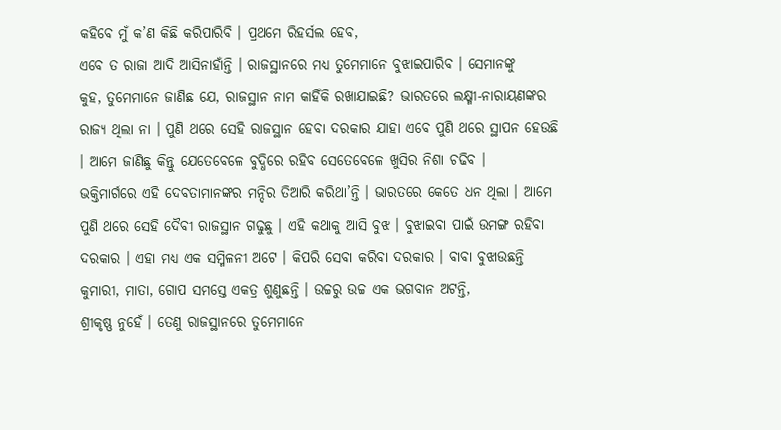କହିବେ ମୁଁ କ’ଣ କିଛି କରିପାରିବି । ପ୍ରଥମେ ରିହର୍ସଲ ହେବ,
ଏବେ ତ ରାଜା ଆଦି ଆସିନାହାଁନ୍ତି । ରାଜସ୍ଥାନରେ ମଧ୍ୟ ତୁମେମାନେ ବୁଝାଇପାରିବ । ସେମାନଙ୍କୁ
କୁହ, ତୁମେମାନେ ଜାଣିଛ ଯେ, ରାଜସ୍ଥାନ ନାମ କାହିଁକି ରଖାଯାଇଛି? ଭାରତରେ ଲକ୍ଷ୍ମୀ-ନାରାୟଣଙ୍କର
ରାଜ୍ୟ ଥିଲା ନା । ପୁଣି ଥରେ ସେହି ରାଜସ୍ଥାନ ହେବା ଦରକାର ଯାହା ଏବେ ପୁଣି ଥରେ ସ୍ଥାପନ ହେଉଛି
। ଆମେ ଜାଣିଛୁ କିନ୍ତୁ ଯେତେବେଳେ ବୁଦ୍ଧିରେ ରହିବ ସେତେବେଳେ ଖୁସିର ନିଶା ଚଢିବ ।
ଭକ୍ତିମାର୍ଗରେ ଏହି ଦେବତାମାନଙ୍କର ମନ୍ଦିର ତିଆରି କରିଥା’ନ୍ତି । ଭାରତରେ କେତେ ଧନ ଥିଲା । ଆମେ
ପୁଣି ଥରେ ସେହି ଦୈବୀ ରାଜସ୍ଥାନ ଗଢୁଛୁ । ଏହି କଥାକୁ ଆସି ବୁଝ । ବୁଝାଇବା ପାଇଁ ଉମଙ୍ଗ ରହିବା
ଦରକାର । ଏହା ମଧ୍ୟ ଏକ ସମ୍ମିଳନୀ ଅଟେ । କିପରି ସେବା କରିବା ଦରକାର । ବାବା ବୁଝାଉଛନ୍ତି
କୁମାରୀ, ମାତା, ଗୋପ ସମସ୍ତେ ଏକତ୍ର ଶୁଣୁଛନ୍ତି । ଉଚ୍ଚରୁ ଉଚ୍ଚ ଏକ ଭଗବାନ ଅଟନ୍ତି,
ଶ୍ରୀକୃଷ୍ଣ ନୁହେଁ । ତେଣୁ ରାଜସ୍ଥାନରେ ତୁମେମାନେ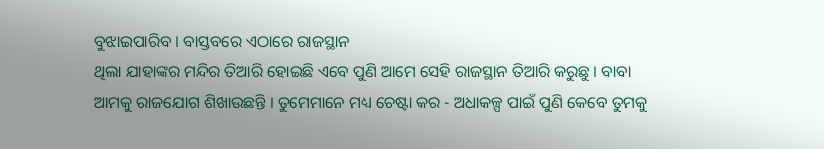ବୁଝାଇପାରିବ । ବାସ୍ତବରେ ଏଠାରେ ରାଜସ୍ଥାନ
ଥିଲା ଯାହାଙ୍କର ମନ୍ଦିର ତିଆରି ହୋଇଛି ଏବେ ପୁଣି ଆମେ ସେହି ରାଜସ୍ଥାନ ତିଆରି କରୁଛୁ । ବାବା
ଆମକୁ ରାଜଯୋଗ ଶିଖାଉଛନ୍ତି । ତୁମେମାନେ ମଧ୍ୟ ଚେଷ୍ଟା କର - ଅଧାକଳ୍ପ ପାଇଁ ପୁଣି କେବେ ତୁମକୁ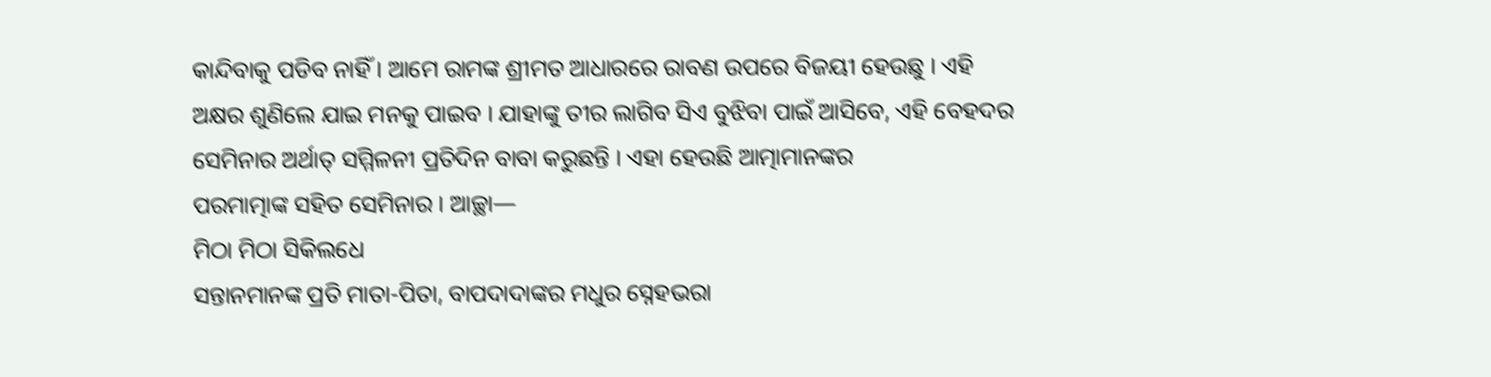କାନ୍ଦିବାକୁ ପଡିବ ନାହିଁ । ଆମେ ରାମଙ୍କ ଶ୍ରୀମତ ଆଧାରରେ ରାବଣ ଉପରେ ବିଜୟୀ ହେଉଛୁ । ଏହି
ଅକ୍ଷର ଶୁଣିଲେ ଯାଇ ମନକୁ ପାଇବ । ଯାହାଙ୍କୁ ତୀର ଲାଗିବ ସିଏ ବୁଝିବା ପାଇଁ ଆସିବେ, ଏହି ବେହଦର
ସେମିନାର ଅର୍ଥାତ୍ ସମ୍ମିଳନୀ ପ୍ରତିଦିନ ବାବା କରୁଛନ୍ତି । ଏହା ହେଉଛି ଆତ୍ମାମାନଙ୍କର
ପରମାତ୍ମାଙ୍କ ସହିତ ସେମିନାର । ଆଚ୍ଛା—
ମିଠା ମିଠା ସିକିଲଧେ
ସନ୍ତାନମାନଙ୍କ ପ୍ରତି ମାତା-ପିତା, ବାପଦାଦାଙ୍କର ମଧୁର ସ୍ନେହଭରା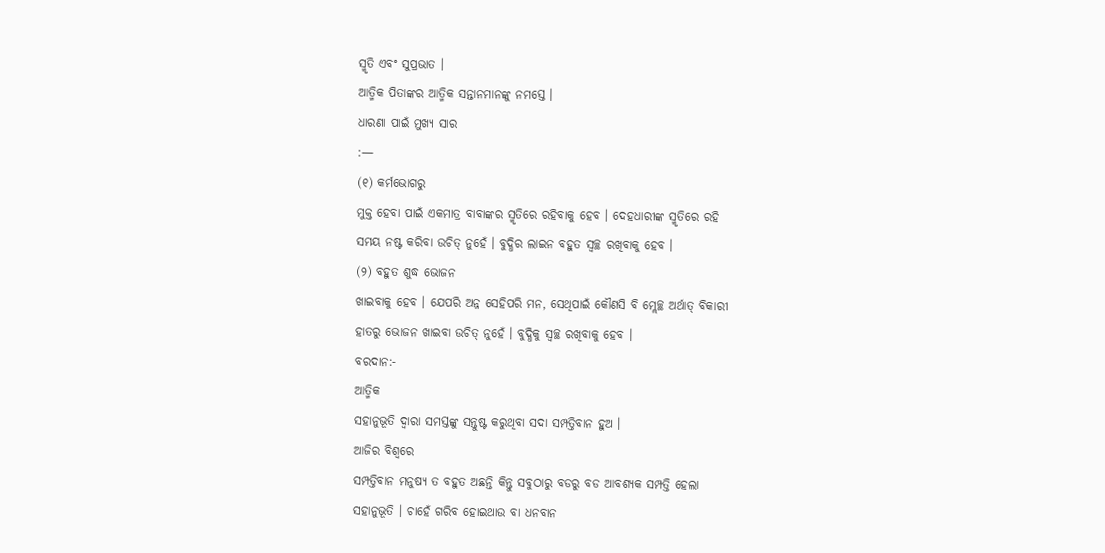ସ୍ମୃତି ଏବଂ ସୁପ୍ରଭାତ ।
ଆତ୍ମିକ ପିତାଙ୍କର ଆତ୍ମିକ ସନ୍ତାନମାନଙ୍କୁ ନମସ୍ତେ ।
ଧାରଣା ପାଇଁ ମୁଖ୍ୟ ସାର
:—
(୧) କର୍ମଭୋଗରୁ
ମୁକ୍ତ ହେବା ପାଇଁ ଏକମାତ୍ର ବାବାଙ୍କର ସ୍ମୃତିରେ ରହିବାକୁ ହେବ । ଦେହଧାରୀଙ୍କ ସ୍ମୃତିରେ ରହି
ସମୟ ନଷ୍ଟ କରିବା ଉଚିତ୍ ନୁହେଁ । ବୁଦ୍ଧିର ଲାଇନ ବହୁତ ସ୍ୱଚ୍ଛ ରଖିବାକୁ ହେବ ।
(୨) ବହୁତ ଶୁଦ୍ଧ ଭୋଜନ
ଖାଇବାକୁ ହେବ । ଯେପରି ଅନ୍ନ ସେହିପରି ମନ, ସେଥିପାଇଁ କୌଣସି ବି ମ୍ଲେଚ୍ଛ ଅର୍ଥାତ୍ ବିକାରୀ
ହାତରୁ ଭୋଜନ ଖାଇବା ଉଚିତ୍ ନୁହେଁ । ବୁଦ୍ଧିକୁ ସ୍ୱଚ୍ଛ ରଖିବାକୁ ହେବ ।
ବରଦାନ:-
ଆତ୍ମିକ
ସହାନୁଭୂତି ଦ୍ୱାରା ସମସ୍ତଙ୍କୁ ସନ୍ତୁଷ୍ଟ କରୁଥିବା ସଦା ସମ୍ପତ୍ତିବାନ ହୁଅ ।
ଆଜିର ବିଶ୍ୱରେ
ସମ୍ପତ୍ତିବାନ ମନୁଷ୍ୟ ତ ବହୁତ ଅଛନ୍ତି କିନ୍ତୁ ସବୁଠାରୁ ବଡରୁ ବଡ ଆବଶ୍ୟକ ସମ୍ପତ୍ତି ହେଲା
ସହାନୁଭୂତି । ଚାହେଁ ଗରିବ ହୋଇଥାଉ ବା ଧନବାନ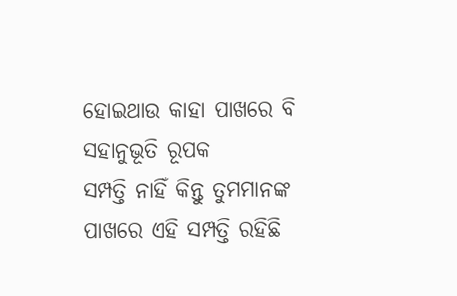ହୋଇଥାଉ କାହା ପାଖରେ ବି ସହାନୁଭୂତି ରୂପକ
ସମ୍ପତ୍ତି ନାହିଁ କିନ୍ତୁ ତୁମମାନଙ୍କ ପାଖରେ ଏହି ସମ୍ପତ୍ତି ରହିଛି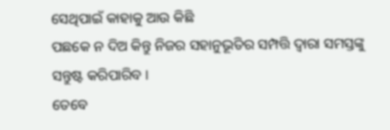ସେଥିପାଇଁ କାହାକୁ ଆଉ କିଛି
ପଛକେ ନ ଦିଅ କିନ୍ତୁ ନିଜର ସହାନୁଭୂତିର ସମ୍ପତ୍ତି ଦ୍ୱାରା ସମସ୍ତଙ୍କୁ ସନ୍ତୁଷ୍ଟ କରିପାରିବ ।
ତେବେ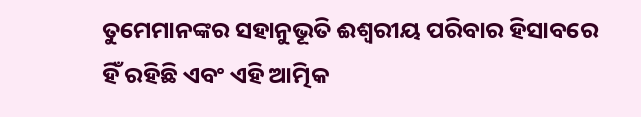ତୁମେମାନଙ୍କର ସହାନୁଭୂତି ଈଶ୍ୱରୀୟ ପରିବାର ହିସାବରେ ହିଁ ରହିଛି ଏବଂ ଏହି ଆତ୍ମିକ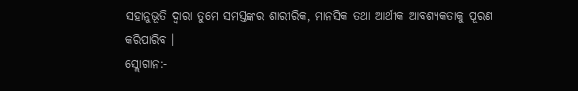ସହାନୁଭୂତି ଦ୍ୱାରା ତୁମେ ସମସ୍ତଙ୍କର ଶାରୀରିକ, ମାନସିକ ତଥା ଆର୍ଥୀକ ଆବଶ୍ୟକତାକୁ ପୂରଣ
କରିପାରିବ ।
ସ୍ଲୋଗାନ:-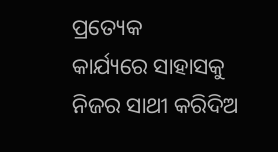ପ୍ରତ୍ୟେକ
କାର୍ଯ୍ୟରେ ସାହାସକୁ ନିଜର ସାଥୀ କରିଦିଅ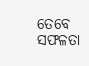ତେବେ ସଫଳତା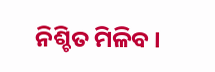ନିଶ୍ଚିତ ମିଳିବ ।